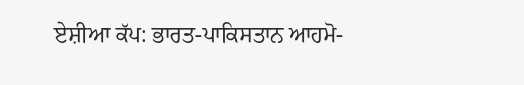ਏਸ਼ੀਆ ਕੱਪ: ਭਾਰਤ-ਪਾਕਿਸਤਾਨ ਆਹਮੋ-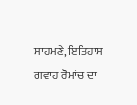ਸਾਹਮਣੇ, ਇਤਿਹਾਸ ਗਵਾਹ ਰੋਮਾਂਚ ਦਾ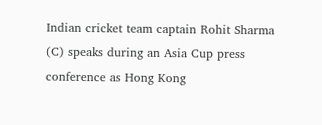Indian cricket team captain Rohit Sharma (C) speaks during an Asia Cup press conference as Hong Kong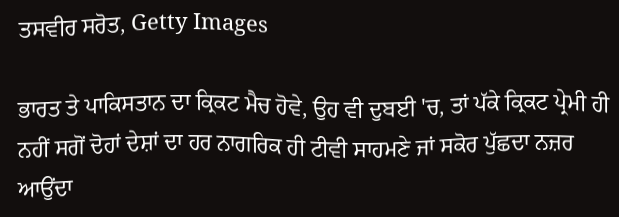ਤਸਵੀਰ ਸਰੋਤ, Getty Images

ਭਾਰਤ ਤੇ ਪਾਕਿਸਤਾਨ ਦਾ ਕ੍ਰਿਕਟ ਮੈਚ ਹੋਵੇ, ਉਹ ਵੀ ਦੁਬਈ 'ਚ, ਤਾਂ ਪੱਕੇ ਕ੍ਰਿਕਟ ਪ੍ਰੇਮੀ ਹੀ ਨਹੀਂ ਸਗੋਂ ਦੋਹਾਂ ਦੇਸ਼ਾਂ ਦਾ ਹਰ ਨਾਗਰਿਕ ਹੀ ਟੀਵੀ ਸਾਹਮਣੇ ਜਾਂ ਸਕੋਰ ਪੁੱਛਦਾ ਨਜ਼ਰ ਆਉਂਦਾ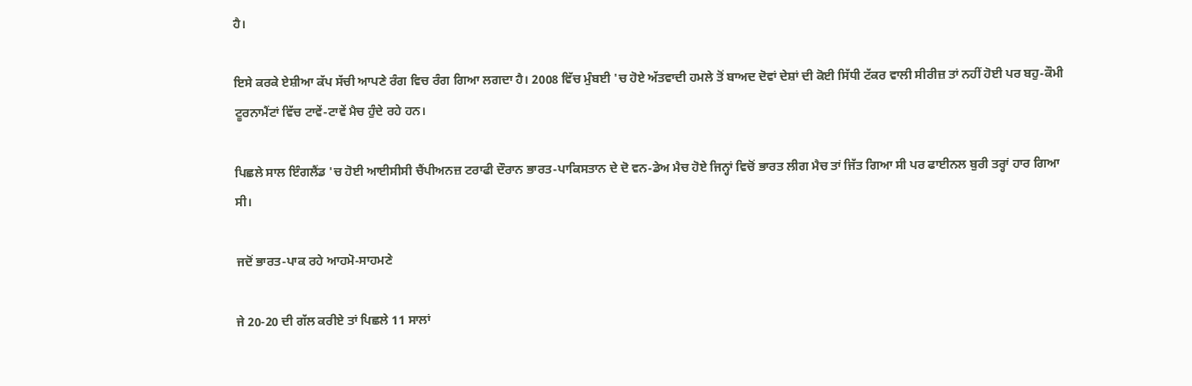ਹੈ।

ਇਸੇ ਕਰਕੇ ਏਸ਼ੀਆ ਕੱਪ ਸੱਚੀ ਆਪਣੇ ਰੰਗ ਵਿਚ ਰੰਗ ਗਿਆ ਲਗਦਾ ਹੈ। 2008 ਵਿੱਚ ਮੁੰਬਈ 'ਚ ਹੋਏ ਅੱਤਵਾਦੀ ਹਮਲੇ ਤੋਂ ਬਾਅਦ ਦੋਵਾਂ ਦੇਸ਼ਾਂ ਦੀ ਕੋਈ ਸਿੱਧੀ ਟੱਕਰ ਵਾਲੀ ਸੀਰੀਜ਼ ਤਾਂ ਨਹੀਂ ਹੋਈ ਪਰ ਬਹੁ-ਕੌਮੀ ਟੂਰਨਾਮੈਂਟਾਂ ਵਿੱਚ ਟਾਵੇਂ-ਟਾਵੇਂ ਮੈਚ ਹੁੰਦੇ ਰਹੇ ਹਨ।

ਪਿਛਲੇ ਸਾਲ ਇੰਗਲੈਂਡ 'ਚ ਹੋਈ ਆਈਸੀਸੀ ਚੈਂਪੀਅਨਜ਼ ਟਰਾਫੀ ਦੌਰਾਨ ਭਾਰਤ-ਪਾਕਿਸਤਾਨ ਦੇ ਦੋ ਵਨ-ਡੇਅ ਮੈਚ ਹੋਏ ਜਿਨ੍ਹਾਂ ਵਿਚੋਂ ਭਾਰਤ ਲੀਗ ਮੈਚ ਤਾਂ ਜਿੱਤ ਗਿਆ ਸੀ ਪਰ ਫਾਈਨਲ ਬੁਰੀ ਤਰ੍ਹਾਂ ਹਾਰ ਗਿਆ ਸੀ।

ਜਦੋਂ ਭਾਰਤ-ਪਾਕ ਰਹੇ ਆਹਮੋ-ਸਾਹਮਣੇ

ਜੇ 20-20 ਦੀ ਗੱਲ ਕਰੀਏ ਤਾਂ ਪਿਛਲੇ 11 ਸਾਲਾਂ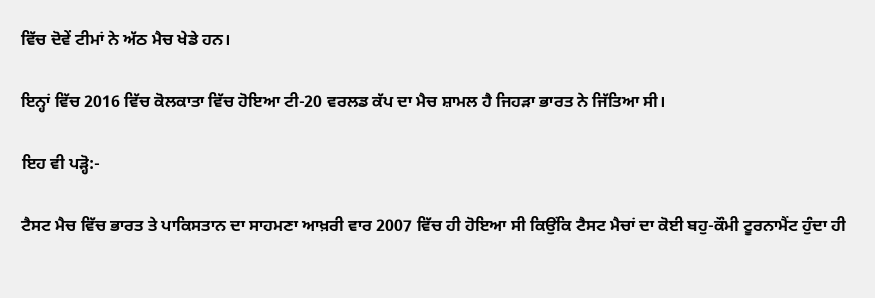ਵਿੱਚ ਦੋਵੇਂ ਟੀਮਾਂ ਨੇ ਅੱਠ ਮੈਚ ਖੇਡੇ ਹਨ।

ਇਨ੍ਹਾਂ ਵਿੱਚ 2016 ਵਿੱਚ ਕੋਲਕਾਤਾ ਵਿੱਚ ਹੋਇਆ ਟੀ-20 ਵਰਲਡ ਕੱਪ ਦਾ ਮੈਚ ਸ਼ਾਮਲ ਹੈ ਜਿਹੜਾ ਭਾਰਤ ਨੇ ਜਿੱਤਿਆ ਸੀ।

ਇਹ ਵੀ ਪੜ੍ਹੋ:-

ਟੈਸਟ ਮੈਚ ਵਿੱਚ ਭਾਰਤ ਤੇ ਪਾਕਿਸਤਾਨ ਦਾ ਸਾਹਮਣਾ ਆਖ਼ਰੀ ਵਾਰ 2007 ਵਿੱਚ ਹੀ ਹੋਇਆ ਸੀ ਕਿਉਂਕਿ ਟੈਸਟ ਮੈਚਾਂ ਦਾ ਕੋਈ ਬਹੁ-ਕੌਮੀ ਟੂਰਨਾਮੈਂਟ ਹੁੰਦਾ ਹੀ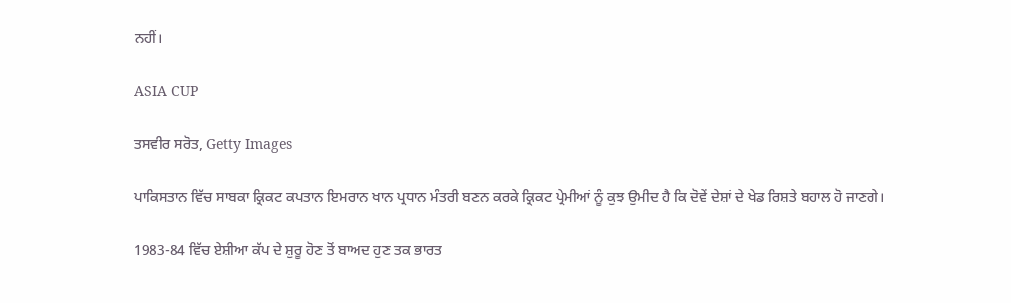ਨਹੀਂ।

ASIA CUP

ਤਸਵੀਰ ਸਰੋਤ, Getty Images

ਪਾਕਿਸਤਾਨ ਵਿੱਚ ਸਾਬਕਾ ਕ੍ਰਿਕਟ ਕਪਤਾਨ ਇਮਰਾਨ ਖਾਨ ਪ੍ਰਧਾਨ ਮੰਤਰੀ ਬਣਨ ਕਰਕੇ ਕ੍ਰਿਕਟ ਪ੍ਰੇਮੀਆਂ ਨੂੰ ਕੁਝ ਉਮੀਦ ਹੈ ਕਿ ਦੋਵੇਂ ਦੇਸ਼ਾਂ ਦੇ ਖੇਡ ਰਿਸ਼ਤੇ ਬਹਾਲ ਹੋ ਜਾਣਗੇ।

1983-84 ਵਿੱਚ ਏਸ਼ੀਆ ਕੱਪ ਦੇ ਸ਼ੁਰੂ ਹੋਣ ਤੋਂ ਬਾਅਦ ਹੁਣ ਤਕ ਭਾਰਤ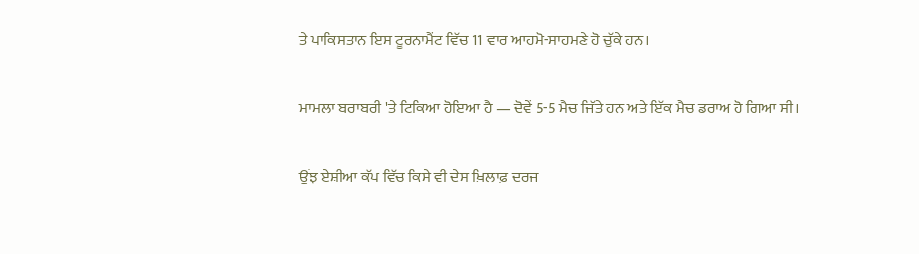ਤੇ ਪਾਕਿਸਤਾਨ ਇਸ ਟੂਰਨਾਮੈਂਟ ਵਿੱਚ 11 ਵਾਰ ਆਹਮੋ-ਸਾਹਮਣੇ ਹੋ ਚੁੱਕੇ ਹਨ।

ਮਾਮਲਾ ਬਰਾਬਰੀ 'ਤੇ ਟਿਕਿਆ ਹੋਇਆ ਹੈ — ਦੋਵੇਂ 5-5 ਮੈਚ ਜਿੱਤੇ ਹਨ ਅਤੇ ਇੱਕ ਮੈਚ ਡਰਾਅ ਹੋ ਗਿਆ ਸੀ।

ਉਂਝ ਏਸ਼ੀਆ ਕੱਪ ਵਿੱਚ ਕਿਸੇ ਵੀ ਦੇਸ ਖ਼ਿਲਾਫ਼ ਦਰਜ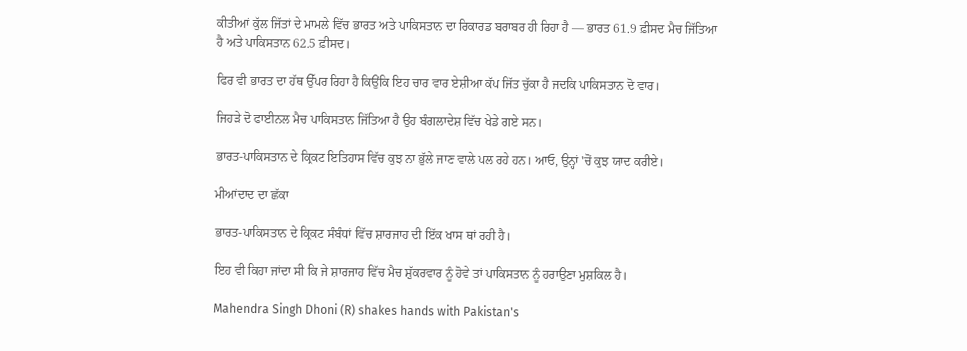ਕੀਤੀਆਂ ਕੁੱਲ ਜਿੱਤਾਂ ਦੇ ਮਾਮਲੇ ਵਿੱਚ ਭਾਰਤ ਅਤੇ ਪਾਕਿਸਤਾਨ ਦਾ ਰਿਕਾਰਡ ਬਰਾਬਰ ਹੀ ਰਿਹਾ ਹੈ — ਭਾਰਤ 61.9 ਫ਼ੀਸਦ ਮੈਚ ਜਿੱਤਿਆ ਹੈ ਅਤੇ ਪਾਕਿਸਤਾਨ 62.5 ਫ਼ੀਸਦ।

ਫਿਰ ਵੀ ਭਾਰਤ ਦਾ ਹੱਥ ਉੱਪਰ ਰਿਹਾ ਹੈ ਕਿਉਂਕਿ ਇਹ ਚਾਰ ਵਾਰ ਏਸ਼ੀਆ ਕੱਪ ਜਿੱਤ ਚੁੱਕਾ ਹੈ ਜਦਕਿ ਪਾਕਿਸਤਾਨ ਦੋ ਵਾਰ।

ਜਿਹੜੇ ਦੋ ਫਾਈਨਲ ਮੈਚ ਪਾਕਿਸਤਾਨ ਜਿੱਤਿਆ ਹੈ ਉਹ ਬੰਗਲਾਦੇਸ਼ ਵਿੱਚ ਖੇਡੇ ਗਏ ਸਨ।

ਭਾਰਤ-ਪਾਕਿਸਤਾਨ ਦੇ ਕ੍ਰਿਕਟ ਇਤਿਹਾਸ ਵਿੱਚ ਕੁਝ ਨਾ ਭੁੱਲੇ ਜਾਣ ਵਾਲੇ ਪਲ ਰਹੇ ਹਨ। ਆਓ, ਉਨ੍ਹਾਂ 'ਚੋਂ ਕੁਝ ਯਾਦ ਕਰੀਏ।

ਮੀਆਂਦਾਦ ਦਾ ਛੱਕਾ

ਭਾਰਤ-ਪਾਕਿਸਤਾਨ ਦੇ ਕ੍ਰਿਕਟ ਸੰਬੰਧਾਂ ਵਿੱਚ ਸ਼ਾਰਜਾਹ ਦੀ ਇੱਕ ਖਾਸ ਥਾਂ ਰਹੀ ਹੈ।

ਇਹ ਵੀ ਕਿਹਾ ਜਾਂਦਾ ਸੀ ਕਿ ਜੇ ਸ਼ਾਰਜਾਹ ਵਿੱਚ ਮੈਚ ਸ਼ੁੱਕਰਵਾਰ ਨੂੰ ਹੋਵੇ ਤਾਂ ਪਾਕਿਸਤਾਨ ਨੂੰ ਹਰਾਉਣਾ ਮੁਸ਼ਕਿਲ ਹੈ।

Mahendra Singh Dhoni (R) shakes hands with Pakistan's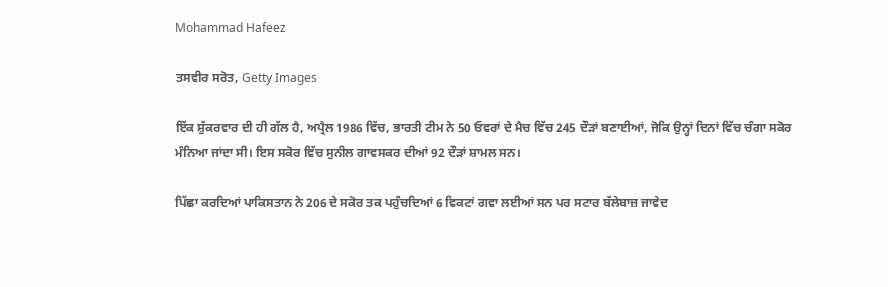Mohammad Hafeez

ਤਸਵੀਰ ਸਰੋਤ, Getty Images

ਇੱਕ ਸ਼ੁੱਕਰਵਾਰ ਦੀ ਹੀ ਗੱਲ ਹੈ, ਅਪ੍ਰੈਲ 1986 ਵਿੱਚ, ਭਾਰਤੀ ਟੀਮ ਨੇ 50 ਓਵਰਾਂ ਦੇ ਮੈਚ ਵਿੱਚ 245 ਦੌੜਾਂ ਬਣਾਈਆਂ, ਜੋਕਿ ਉਨ੍ਹਾਂ ਦਿਨਾਂ ਵਿੱਚ ਚੰਗਾ ਸਕੋਰ ਮੰਨਿਆ ਜਾਂਦਾ ਸੀ। ਇਸ ਸਕੋਰ ਵਿੱਚ ਸੁਨੀਲ ਗਾਵਸਕਰ ਦੀਆਂ 92 ਦੌੜਾਂ ਸ਼ਾਮਲ ਸਨ।

ਪਿੱਛਾ ਕਰਦਿਆਂ ਪਾਕਿਸਤਾਨ ਨੇ 206 ਦੇ ਸਕੋਰ ਤਕ ਪਹੁੰਚਦਿਆਂ 6 ਵਿਕਟਾਂ ਗਵਾ ਲਈਆਂ ਸਨ ਪਰ ਸਟਾਰ ਬੱਲੇਬਾਜ਼ ਜਾਵੇਦ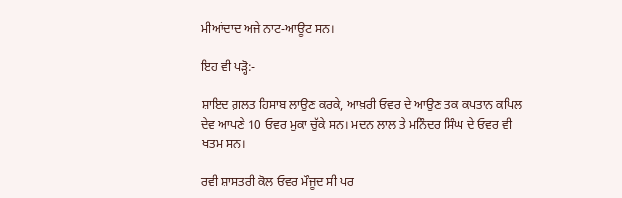ਮੀਆਂਦਾਦ ਅਜੇ ਨਾਟ-ਆਊਟ ਸਨ।

ਇਹ ਵੀ ਪੜ੍ਹੋ:-

ਸ਼ਾਇਦ ਗ਼ਲਤ ਹਿਸਾਬ ਲਾਉਣ ਕਰਕੇ, ਆਖ਼ਰੀ ਓਵਰ ਦੇ ਆਉਣ ਤਕ ਕਪਤਾਨ ਕਪਿਲ ਦੇਵ ਆਪਣੇ 10 ਓਵਰ ਮੁਕਾ ਚੁੱਕੇ ਸਨ। ਮਦਨ ਲਾਲ ਤੇ ਮਨਿੰਦਰ ਸਿੰਘ ਦੇ ਓਵਰ ਵੀ ਖਤਮ ਸਨ।

ਰਵੀ ਸ਼ਾਸਤਰੀ ਕੋਲ ਓਵਰ ਮੌਜੂਦ ਸੀ ਪਰ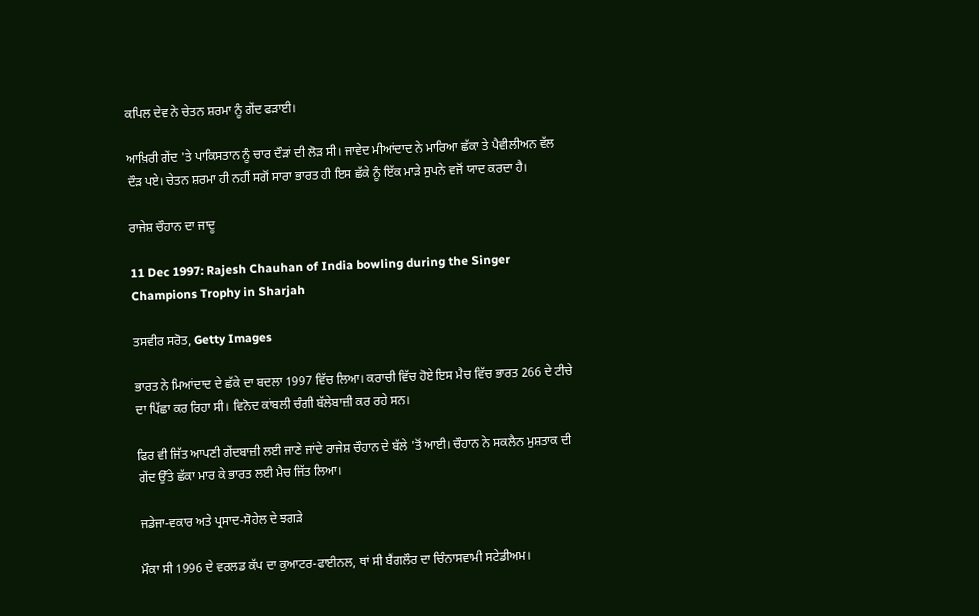ਕਪਿਲ ਦੇਵ ਨੇ ਚੇਤਨ ਸ਼ਰਮਾ ਨੂੰ ਗੇਂਦ ਫੜਾਈ।

ਆਖ਼ਿਰੀ ਗੇਂਦ 'ਤੇ ਪਾਕਿਸਤਾਨ ਨੂੰ ਚਾਰ ਦੌੜਾਂ ਦੀ ਲੋੜ ਸੀ। ਜਾਵੇਦ ਮੀਆਂਦਾਦ ਨੇ ਮਾਰਿਆ ਛੱਕਾ ਤੇ ਪੈਵੀਲੀਅਨ ਵੱਲ ਦੌੜ ਪਏ। ਚੇਤਨ ਸ਼ਰਮਾ ਹੀ ਨਹੀਂ ਸਗੋਂ ਸਾਰਾ ਭਾਰਤ ਹੀ ਇਸ ਛੱਕੇ ਨੂੰ ਇੱਕ ਮਾੜੇ ਸੁਪਨੇ ਵਜੋਂ ਯਾਦ ਕਰਦਾ ਹੈ।

ਰਾਜੇਸ਼ ਚੌਹਾਨ ਦਾ ਜਾਦੂ

11 Dec 1997: Rajesh Chauhan of India bowling during the Singer Champions Trophy in Sharjah

ਤਸਵੀਰ ਸਰੋਤ, Getty Images

ਭਾਰਤ ਨੇ ਮਿਆਂਦਾਦ ਦੇ ਛੱਕੇ ਦਾ ਬਦਲਾ 1997 ਵਿੱਚ ਲਿਆ। ਕਰਾਚੀ ਵਿੱਚ ਹੋਏ ਇਸ ਮੈਚ ਵਿੱਚ ਭਾਰਤ 266 ਦੇ ਟੀਚੇ ਦਾ ਪਿੱਛਾ ਕਰ ਰਿਹਾ ਸੀ। ਵਿਨੋਦ ਕਾਂਬਲੀ ਚੰਗੀ ਬੱਲੇਬਾਜ਼ੀ ਕਰ ਰਹੇ ਸਨ।

ਫਿਰ ਵੀ ਜਿੱਤ ਆਪਣੀ ਗੇਂਦਬਾਜ਼ੀ ਲਈ ਜਾਣੇ ਜਾਂਦੇ ਰਾਜੇਸ਼ ਚੌਹਾਨ ਦੇ ਬੱਲੇ 'ਤੋਂ ਆਈ। ਚੌਹਾਨ ਨੇ ਸਕਲੈਨ ਮੁਸ਼ਤਾਕ ਦੀ ਗੇਂਦ ਉੱਤੇ ਛੱਕਾ ਮਾਰ ਕੇ ਭਾਰਤ ਲਈ ਮੈਚ ਜਿੱਤ ਲਿਆ।

ਜਡੇਜਾ-ਵਕਾਰ ਅਤੇ ਪ੍ਰਸਾਦ-ਸੋਹੇਲ ਦੇ ਝਗੜੇ

ਮੌਕਾ ਸੀ 1996 ਦੇ ਵਰਲਡ ਕੱਪ ਦਾ ਕੁਆਟਰ-ਫਾਈਨਲ, ਥਾਂ ਸੀ ਬੈਂਗਲੌਰ ਦਾ ਚਿੰਨਾਸਵਾਮੀ ਸਟੇਡੀਅਮ।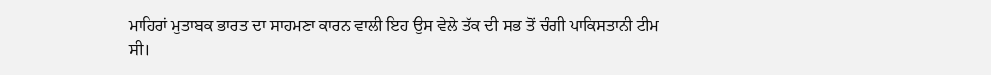ਮਾਹਿਰਾਂ ਮੁਤਾਬਕ ਭਾਰਤ ਦਾ ਸਾਹਮਣਾ ਕਾਰਨ ਵਾਲੀ ਇਹ ਉਸ ਵੇਲੇ ਤੱਕ ਦੀ ਸਭ ਤੋਂ ਚੰਗੀ ਪਾਕਿਸਤਾਨੀ ਟੀਮ ਸੀ।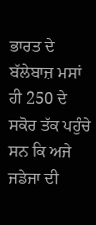ਭਾਰਤ ਦੇ ਬੱਲੇਬਾਜ਼ ਮਸਾਂ ਹੀ 250 ਦੇ ਸਕੋਰ ਤੱਕ ਪਹੁੰਚੇ ਸਨ ਕਿ ਅਜੇ ਜਡੇਜਾ ਦੀ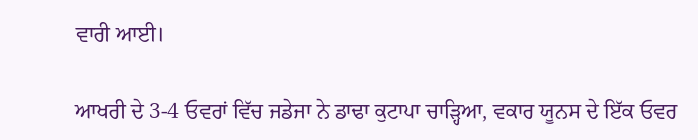ਵਾਰੀ ਆਈ।

ਆਖਰੀ ਦੇ 3-4 ਓਵਰਾਂ ਵਿੱਚ ਜਡੇਜਾ ਨੇ ਡਾਢਾ ਕੁਟਾਪਾ ਚਾੜ੍ਹਿਆ, ਵਕਾਰ ਯੂਨਸ ਦੇ ਇੱਕ ਓਵਰ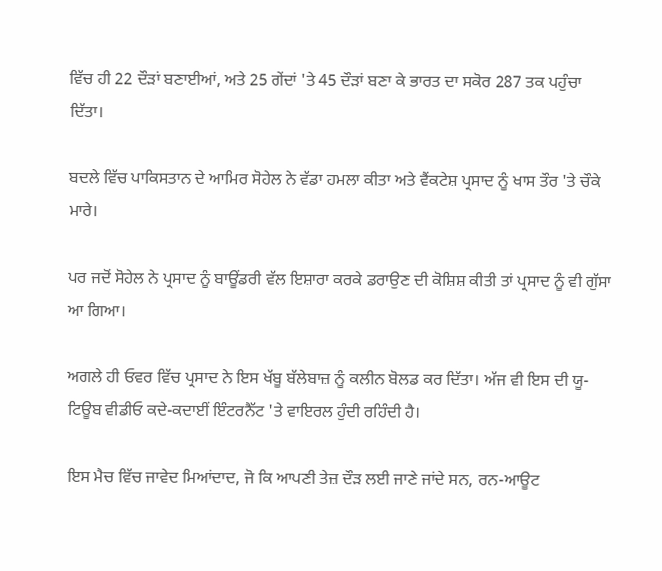ਵਿੱਚ ਹੀ 22 ਦੌੜਾਂ ਬਣਾਈਆਂ, ਅਤੇ 25 ਗੇਂਦਾਂ 'ਤੇ 45 ਦੌੜਾਂ ਬਣਾ ਕੇ ਭਾਰਤ ਦਾ ਸਕੋਰ 287 ਤਕ ਪਹੁੰਚਾ ਦਿੱਤਾ।

ਬਦਲੇ ਵਿੱਚ ਪਾਕਿਸਤਾਨ ਦੇ ਆਮਿਰ ਸੋਹੇਲ ਨੇ ਵੱਡਾ ਹਮਲਾ ਕੀਤਾ ਅਤੇ ਵੈਂਕਟੇਸ਼ ਪ੍ਰਸਾਦ ਨੂੰ ਖਾਸ ਤੌਰ 'ਤੇ ਚੌਕੇ ਮਾਰੇ।

ਪਰ ਜਦੋਂ ਸੋਹੇਲ ਨੇ ਪ੍ਰਸਾਦ ਨੂੰ ਬਾਊਂਡਰੀ ਵੱਲ ਇਸ਼ਾਰਾ ਕਰਕੇ ਡਰਾਉਣ ਦੀ ਕੋਸ਼ਿਸ਼ ਕੀਤੀ ਤਾਂ ਪ੍ਰਸਾਦ ਨੂੰ ਵੀ ਗੁੱਸਾ ਆ ਗਿਆ।

ਅਗਲੇ ਹੀ ਓਵਰ ਵਿੱਚ ਪ੍ਰਸਾਦ ਨੇ ਇਸ ਖੱਬੂ ਬੱਲੇਬਾਜ਼ ਨੂੰ ਕਲੀਨ ਬੋਲਡ ਕਰ ਦਿੱਤਾ। ਅੱਜ ਵੀ ਇਸ ਦੀ ਯੂ-ਟਿਊਬ ਵੀਡੀਓ ਕਦੇ-ਕਦਾਈਂ ਇੰਟਰਨੈੱਟ 'ਤੇ ਵਾਇਰਲ ਹੁੰਦੀ ਰਹਿੰਦੀ ਹੈ।

ਇਸ ਮੈਚ ਵਿੱਚ ਜਾਵੇਦ ਮਿਆਂਦਾਦ, ਜੋ ਕਿ ਆਪਣੀ ਤੇਜ਼ ਦੌੜ ਲਈ ਜਾਣੇ ਜਾਂਦੇ ਸਨ, ਰਨ-ਆਊਟ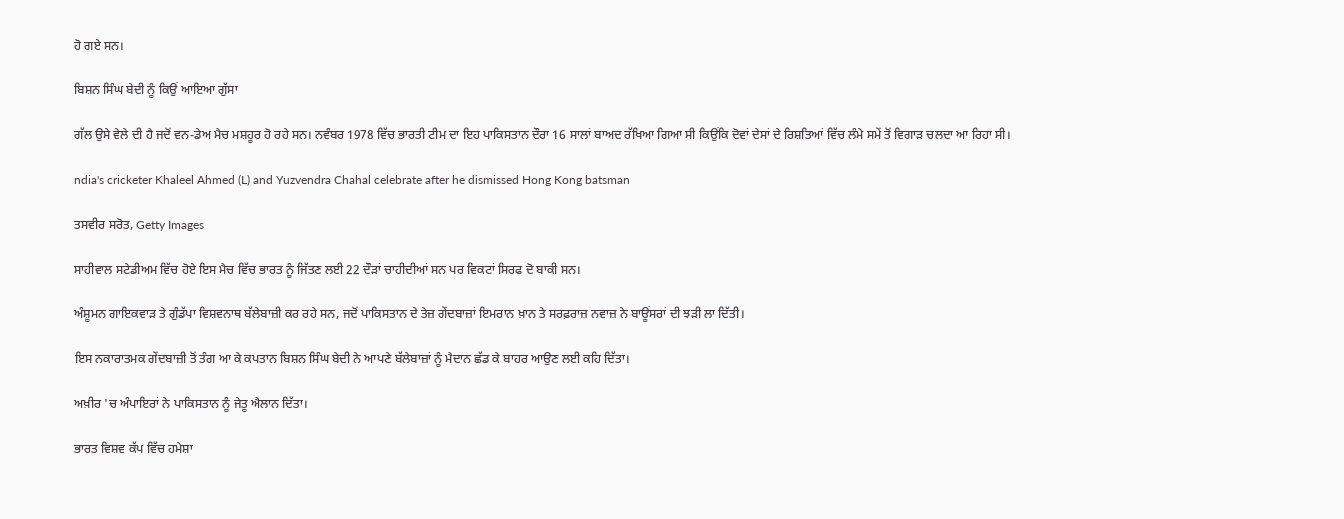ਹੋ ਗਏ ਸਨ।

ਬਿਸ਼ਨ ਸਿੰਘ ਬੇਦੀ ਨੂੰ ਕਿਉਂ ਆਇਆ ਗੁੱਸਾ

ਗੱਲ ਉਸੇ ਵੇਲੇ ਦੀ ਹੈ ਜਦੋਂ ਵਨ-ਡੇਅ ਮੈਚ ਮਸ਼ਹੂਰ ਹੋ ਰਹੇ ਸਨ। ਨਵੰਬਰ 1978 ਵਿੱਚ ਭਾਰਤੀ ਟੀਮ ਦਾ ਇਹ ਪਾਕਿਸਤਾਨ ਦੌਰਾ 16 ਸਾਲਾਂ ਬਾਅਦ ਰੱਖਿਆ ਗਿਆ ਸੀ ਕਿਉਂਕਿ ਦੋਵਾਂ ਦੇਸਾਂ ਦੇ ਰਿਸ਼ਤਿਆਂ ਵਿੱਚ ਲੰਮੇ ਸਮੇਂ ਤੋਂ ਵਿਗਾੜ ਚਲਦਾ ਆ ਰਿਹਾ ਸੀ।

ndia's cricketer Khaleel Ahmed (L) and Yuzvendra Chahal celebrate after he dismissed Hong Kong batsman

ਤਸਵੀਰ ਸਰੋਤ, Getty Images

ਸਾਹੀਵਾਲ ਸਟੇਡੀਅਮ ਵਿੱਚ ਹੋਏ ਇਸ ਮੈਚ ਵਿੱਚ ਭਾਰਤ ਨੂੰ ਜਿੱਤਣ ਲਈ 22 ਦੌੜਾਂ ਚਾਹੀਦੀਆਂ ਸਨ ਪਰ ਵਿਕਟਾਂ ਸਿਰਫ ਦੋ ਬਾਕੀ ਸਨ।

ਅੰਸ਼ੂਮਨ ਗਾਇਕਵਾੜ ਤੇ ਗੁੰਡੱਪਾ ਵਿਸ਼ਵਨਾਥ ਬੱਲੇਬਾਜ਼ੀ ਕਰ ਰਹੇ ਸਨ, ਜਦੋਂ ਪਾਕਿਸਤਾਨ ਦੇ ਤੇਜ਼ ਗੇਂਦਬਾਜ਼ਾਂ ਇਮਰਾਨ ਖ਼ਾਨ ਤੇ ਸਰਫ਼ਰਾਜ਼ ਨਵਾਜ਼ ਨੇ ਬਾਊਂਸਰਾਂ ਦੀ ਝੜੀ ਲਾ ਦਿੱਤੀ।

ਇਸ ਨਕਾਰਾਤਮਕ ਗੇਂਦਬਾਜ਼ੀ ਤੋਂ ਤੰਗ ਆ ਕੇ ਕਪਤਾਨ ਬਿਸ਼ਨ ਸਿੰਘ ਬੇਦੀ ਨੇ ਆਪਣੇ ਬੱਲੇਬਾਜ਼ਾਂ ਨੂੰ ਮੈਦਾਨ ਛੱਡ ਕੇ ਬਾਹਰ ਆਉਣ ਲਈ ਕਹਿ ਦਿੱਤਾ।

ਅਖ਼ੀਰ 'ਚ ਅੰਪਾਇਰਾਂ ਨੇ ਪਾਕਿਸਤਾਨ ਨੂੰ ਜੇਤੂ ਐਲਾਨ ਦਿੱਤਾ।

ਭਾਰਤ ਵਿਸ਼ਵ ਕੱਪ ਵਿੱਚ ਹਮੇਸ਼ਾ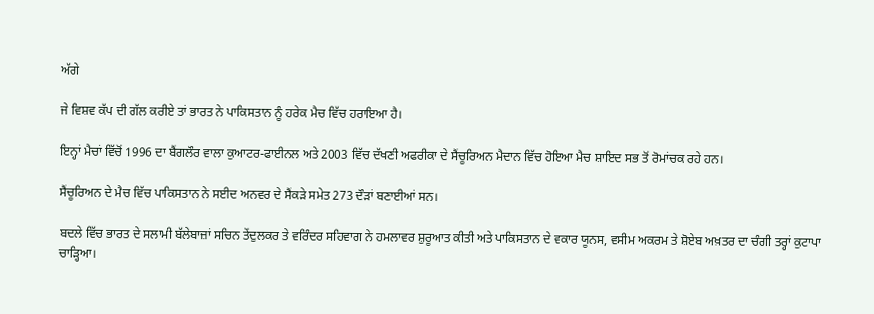ਅੱਗੇ

ਜੇ ਵਿਸ਼ਵ ਕੱਪ ਦੀ ਗੱਲ ਕਰੀਏ ਤਾਂ ਭਾਰਤ ਨੇ ਪਾਕਿਸਤਾਨ ਨੂੰ ਹਰੇਕ ਮੈਚ ਵਿੱਚ ਹਰਾਇਆ ਹੈ।

ਇਨ੍ਹਾਂ ਮੈਚਾਂ ਵਿੱਚੋਂ 1996 ਦਾ ਬੈਂਗਲੌਰ ਵਾਲਾ ਕੁਆਟਰ-ਫਾਈਨਲ ਅਤੇ 2003 ਵਿੱਚ ਦੱਖਣੀ ਅਫਰੀਕਾ ਦੇ ਸੈਂਚੂਰਿਅਨ ਮੈਦਾਨ ਵਿੱਚ ਹੋਇਆ ਮੈਚ ਸ਼ਾਇਦ ਸਭ ਤੋਂ ਰੋਮਾਂਚਕ ਰਹੇ ਹਨ।

ਸੈਂਚੂਰਿਅਨ ਦੇ ਮੈਚ ਵਿੱਚ ਪਾਕਿਸਤਾਨ ਨੇ ਸਈਦ ਅਨਵਰ ਦੇ ਸੈਂਕੜੇ ਸਮੇਤ 273 ਦੌੜਾਂ ਬਣਾਈਆਂ ਸਨ।

ਬਦਲੇ ਵਿੱਚ ਭਾਰਤ ਦੇ ਸਲਾਮੀ ਬੱਲੇਬਾਜ਼ਾਂ ਸਚਿਨ ਤੇਂਦੁਲਕਰ ਤੇ ਵਰਿੰਦਰ ਸਹਿਵਾਗ ਨੇ ਹਮਲਾਵਰ ਸ਼ੁਰੂਆਤ ਕੀਤੀ ਅਤੇ ਪਾਕਿਸਤਾਨ ਦੇ ਵਕਾਰ ਯੂਨਸ, ਵਸੀਮ ਅਕਰਮ ਤੇ ਸ਼ੋਏਬ ਅਖ਼ਤਰ ਦਾ ਚੰਗੀ ਤਰ੍ਹਾਂ ਕੁਟਾਪਾ ਚਾੜ੍ਹਿਆ।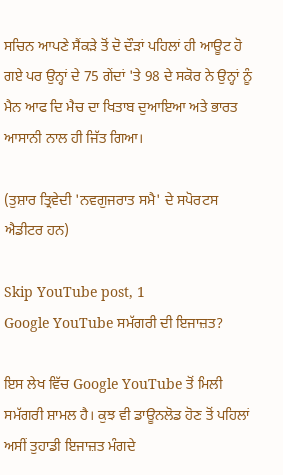ਸਚਿਨ ਆਪਣੇ ਸੈਂਕੜੇ ਤੋਂ ਦੋ ਦੌੜਾਂ ਪਹਿਲਾਂ ਹੀ ਆਊਟ ਹੋ ਗਏ ਪਰ ਉਨ੍ਹਾਂ ਦੇ 75 ਗੇਂਦਾਂ 'ਤੇ 98 ਦੇ ਸਕੋਰ ਨੇ ਉਨ੍ਹਾਂ ਨੂੰ ਮੈਨ ਆਫ ਦਿ ਮੈਚ ਦਾ ਖਿਤਾਬ ਦੁਆਇਆ ਅਤੇ ਭਾਰਤ ਆਸਾਨੀ ਨਾਲ ਹੀ ਜਿੱਤ ਗਿਆ।

(ਤੁਸ਼ਾਰ ਤ੍ਰਿਵੇਦੀ 'ਨਵਗੁਜਰਾਤ ਸਮੈ' ਦੇ ਸਪੋਰਟਸ ਐਡੀਟਰ ਹਨ)

Skip YouTube post, 1
Google YouTube ਸਮੱਗਰੀ ਦੀ ਇਜਾਜ਼ਤ?

ਇਸ ਲੇਖ ਵਿੱਚ Google YouTube ਤੋਂ ਮਿਲੀ ਸਮੱਗਰੀ ਸ਼ਾਮਲ ਹੈ। ਕੁਝ ਵੀ ਡਾਊਨਲੋਡ ਹੋਣ ਤੋਂ ਪਹਿਲਾਂ ਅਸੀਂ ਤੁਹਾਡੀ ਇਜਾਜ਼ਤ ਮੰਗਦੇ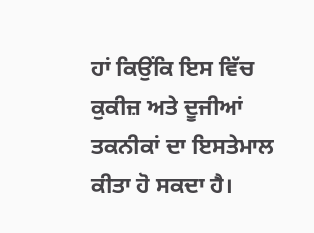ਹਾਂ ਕਿਉਂਕਿ ਇਸ ਵਿੱਚ ਕੁਕੀਜ਼ ਅਤੇ ਦੂਜੀਆਂ ਤਕਨੀਕਾਂ ਦਾ ਇਸਤੇਮਾਲ ਕੀਤਾ ਹੋ ਸਕਦਾ ਹੈ।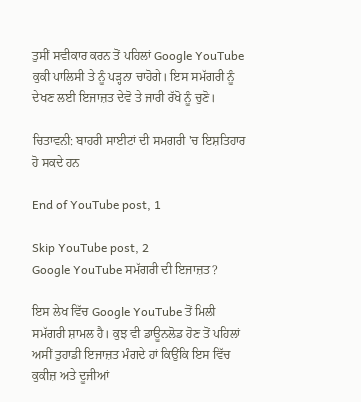ਤੁਸੀਂ ਸਵੀਕਾਰ ਕਰਨ ਤੋਂ ਪਹਿਲਾਂ Google YouTube ਕੁਕੀ ਪਾਲਿਸੀ ਤੇ ਨੂੰ ਪੜ੍ਹਨਾ ਚਾਹੋਗੇ। ਇਸ ਸਮੱਗਰੀ ਨੂੰ ਦੇਖਣ ਲਈ ਇਜਾਜ਼ਤ ਦੇਵੋ ਤੇ ਜਾਰੀ ਰੱਖੋ ਨੂੰ ਚੁਣੋ।

ਚਿਤਾਵਨੀ: ਬਾਹਰੀ ਸਾਈਟਾਂ ਦੀ ਸਮਗਰੀ 'ਚ ਇਸ਼ਤਿਹਾਰ ਹੋ ਸਕਦੇ ਹਨ

End of YouTube post, 1

Skip YouTube post, 2
Google YouTube ਸਮੱਗਰੀ ਦੀ ਇਜਾਜ਼ਤ?

ਇਸ ਲੇਖ ਵਿੱਚ Google YouTube ਤੋਂ ਮਿਲੀ ਸਮੱਗਰੀ ਸ਼ਾਮਲ ਹੈ। ਕੁਝ ਵੀ ਡਾਊਨਲੋਡ ਹੋਣ ਤੋਂ ਪਹਿਲਾਂ ਅਸੀਂ ਤੁਹਾਡੀ ਇਜਾਜ਼ਤ ਮੰਗਦੇ ਹਾਂ ਕਿਉਂਕਿ ਇਸ ਵਿੱਚ ਕੁਕੀਜ਼ ਅਤੇ ਦੂਜੀਆਂ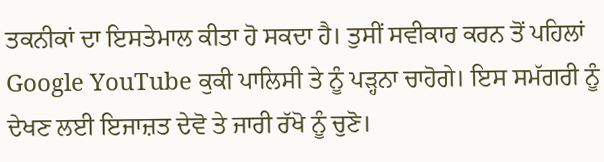ਤਕਨੀਕਾਂ ਦਾ ਇਸਤੇਮਾਲ ਕੀਤਾ ਹੋ ਸਕਦਾ ਹੈ। ਤੁਸੀਂ ਸਵੀਕਾਰ ਕਰਨ ਤੋਂ ਪਹਿਲਾਂ Google YouTube ਕੁਕੀ ਪਾਲਿਸੀ ਤੇ ਨੂੰ ਪੜ੍ਹਨਾ ਚਾਹੋਗੇ। ਇਸ ਸਮੱਗਰੀ ਨੂੰ ਦੇਖਣ ਲਈ ਇਜਾਜ਼ਤ ਦੇਵੋ ਤੇ ਜਾਰੀ ਰੱਖੋ ਨੂੰ ਚੁਣੋ।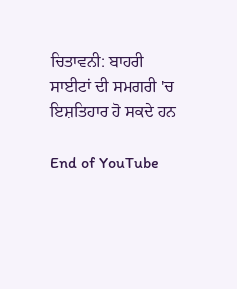ਚਿਤਾਵਨੀ: ਬਾਹਰੀ ਸਾਈਟਾਂ ਦੀ ਸਮਗਰੀ 'ਚ ਇਸ਼ਤਿਹਾਰ ਹੋ ਸਕਦੇ ਹਨ

End of YouTube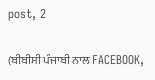post, 2

(ਬੀਬੀਸੀ ਪੰਜਾਬੀ ਨਾਲ FACEBOOK,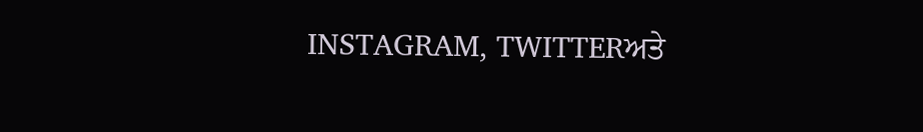INSTAGRAM, TWITTERਅਤੇ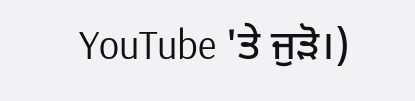YouTube 'ਤੇ ਜੁੜੋ।)